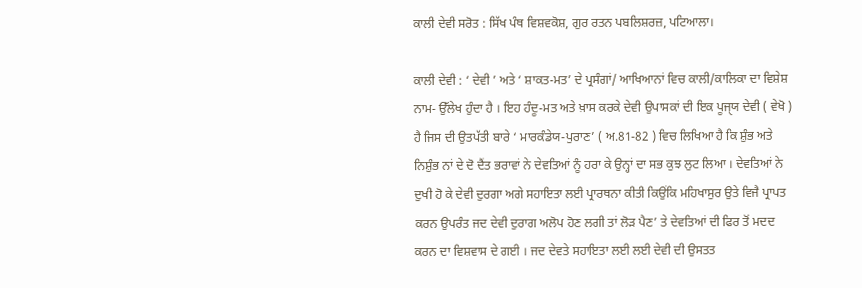ਕਾਲੀ ਦੇਵੀ ਸਰੋਤ : ਸਿੱਖ ਪੰਥ ਵਿਸ਼ਵਕੋਸ਼, ਗੁਰ ਰਤਨ ਪਬਲਿਸ਼ਰਜ਼, ਪਟਿਆਲਾ।

ਕਾਲੀ ਦੇਵੀ : ‘ ਦੇਵੀ ’ ਅਤੇ ‘ ਸ਼ਾਕਤ-ਮਤ’ ਦੇ ਪ੍ਰਸੰਗਾਂ/ ਆਖਿਆਨਾਂ ਵਿਚ ਕਾਲੀ/ਕਾਲਿਕਾ ਦਾ ਵਿਸ਼ੇਸ਼ ਨਾਮ- ਉੱਲੇਖ ਹੁੰਦਾ ਹੈ । ਇਹ ਹੰਦੂ-ਮਤ ਅਤੇ ਖ਼ਾਸ ਕਰਕੇ ਦੇਵੀ ਉਪਾਸਕਾਂ ਦੀ ਇਕ ਪੂਜੑਯ ਦੇਵੀ ( ਵੇਖੋ ) ਹੈ ਜਿਸ ਦੀ ਉਤਪੱਤੀ ਬਾਰੇ ‘ ਮਾਰਕੰਡੇਯ-ਪੁਰਾਣ’ ( ਅ.81-82 ) ਵਿਚ ਲਿਖਿਆ ਹੈ ਕਿ ਸ਼ੁੰਭ ਅਤੇ ਨਿਸ਼ੁੰਭ ਨਾਂ ਦੇ ਦੋ ਦੈਂਤ ਭਰਾਵਾਂ ਨੇ ਦੇਵਤਿਆਂ ਨੂੰ ਹਰਾ ਕੇ ਉਨ੍ਹਾਂ ਦਾ ਸਭ ਕੁਝ ਲੁਟ ਲਿਆ । ਦੇਵਤਿਆਂ ਨੇ ਦੁਖੀ ਹੋ ਕੇ ਦੇਵੀ ਦੁਰਗਾ ਅਗੇ ਸਹਾਇਤਾ ਲਈ ਪ੍ਰਾਰਥਨਾ ਕੀਤੀ ਕਿਉਂਕਿ ਮਹਿਖਾਸੁਰ ਉਤੇ ਵਿਜੈ ਪ੍ਰਾਪਤ ਕਰਨ ਉਪਰੰਤ ਜਦ ਦੇਵੀ ਦੁਰਾਗ ਅਲੋਪ ਹੋਣ ਲਗੀ ਤਾਂ ਲੋੜ ਪੈਣ’ ਤੇ ਦੇਵਤਿਆਂ ਦੀ ਫਿਰ ਤੋਂ ਮਦਦ ਕਰਨ ਦਾ ਵਿਸ਼ਵਾਸ ਦੇ ਗਈ । ਜਦ ਦੇਵਤੇ ਸਹਾਇਤਾ ਲਈ ਲਈ ਦੇਵੀ ਦੀ ਉਸਤਤ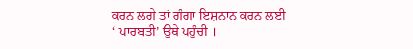ਕਰਨ ਲਗੇ ਤਾਂ ਗੰਗਾ ਇਸ਼ਨਾਨ ਕਰਨ ਲਈ ‘ ਪਾਰਬਤੀ’ ਉਥੇ ਪਹੁੰਚੀ ।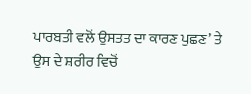ਪਾਰਬਤੀ ਵਲੋਂ ਉਸਤਤ ਦਾ ਕਾਰਣ ਪੁਛਣ’ ਤੇ ਉਸ ਦੇ ਸ਼ਰੀਰ ਵਿਚੋਂ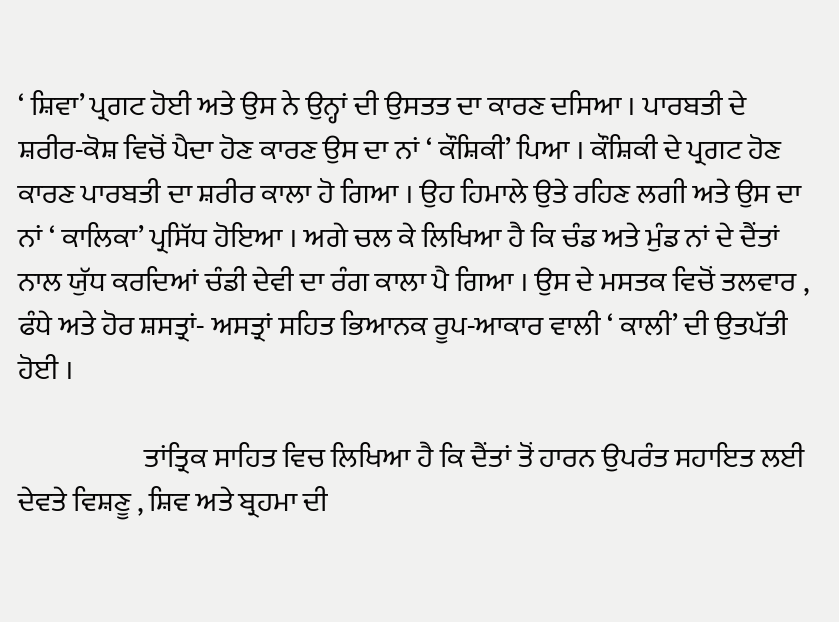‘ ਸ਼ਿਵਾ’ ਪ੍ਰਗਟ ਹੋਈ ਅਤੇ ਉਸ ਨੇ ਉਨ੍ਹਾਂ ਦੀ ਉਸਤਤ ਦਾ ਕਾਰਣ ਦਸਿਆ । ਪਾਰਬਤੀ ਦੇ ਸ਼ਰੀਰ-ਕੋਸ਼ ਵਿਚੋਂ ਪੈਦਾ ਹੋਣ ਕਾਰਣ ਉਸ ਦਾ ਨਾਂ ‘ ਕੌਸ਼ਿਕੀ’ ਪਿਆ । ਕੌਸ਼ਿਕੀ ਦੇ ਪ੍ਰਗਟ ਹੋਣ ਕਾਰਣ ਪਾਰਬਤੀ ਦਾ ਸ਼ਰੀਰ ਕਾਲਾ ਹੋ ਗਿਆ । ਉਹ ਹਿਮਾਲੇ ਉਤੇ ਰਹਿਣ ਲਗੀ ਅਤੇ ਉਸ ਦਾ ਨਾਂ ‘ ਕਾਲਿਕਾ’ ਪ੍ਰਸਿੱਧ ਹੋਇਆ । ਅਗੇ ਚਲ ਕੇ ਲਿਖਿਆ ਹੈ ਕਿ ਚੰਡ ਅਤੇ ਮੁੰਡ ਨਾਂ ਦੇ ਦੈਂਤਾਂ ਨਾਲ ਯੁੱਧ ਕਰਦਿਆਂ ਚੰਡੀ ਦੇਵੀ ਦਾ ਰੰਗ ਕਾਲਾ ਪੈ ਗਿਆ । ਉਸ ਦੇ ਮਸਤਕ ਵਿਚੋਂ ਤਲਵਾਰ , ਫੰਧੇ ਅਤੇ ਹੋਰ ਸ਼ਸਤ੍ਰਾਂ- ਅਸਤ੍ਰਾਂ ਸਹਿਤ ਭਿਆਨਕ ਰੂਪ-ਆਕਾਰ ਵਾਲੀ ‘ ਕਾਲੀ’ ਦੀ ਉਤਪੱਤੀ ਹੋਈ ।

                      ਤਾਂਤ੍ਰਿਕ ਸਾਹਿਤ ਵਿਚ ਲਿਖਿਆ ਹੈ ਕਿ ਦੈਂਤਾਂ ਤੋਂ ਹਾਰਨ ਉਪਰੰਤ ਸਹਾਇਤ ਲਈ ਦੇਵਤੇ ਵਿਸ਼ਣੂ , ਸ਼ਿਵ ਅਤੇ ਬ੍ਰਹਮਾ ਦੀ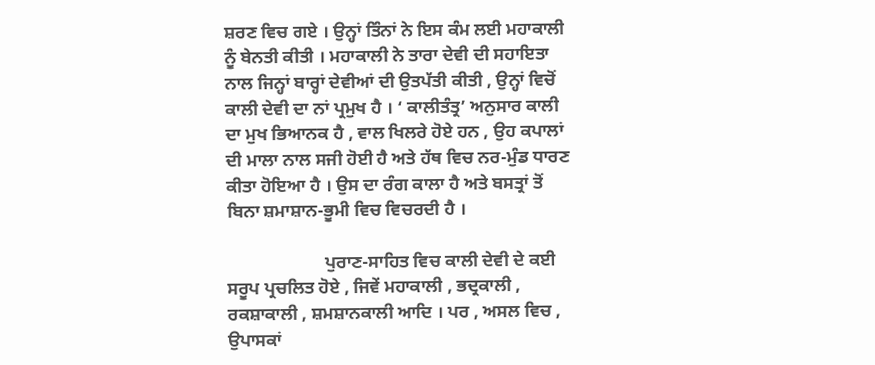ਸ਼ਰਣ ਵਿਚ ਗਏ । ਉਨ੍ਹਾਂ ਤਿੰਨਾਂ ਨੇ ਇਸ ਕੰਮ ਲਈ ਮਹਾਕਾਲੀ ਨੂੰ ਬੇਨਤੀ ਕੀਤੀ । ਮਹਾਕਾਲੀ ਨੇ ਤਾਰਾ ਦੇਵੀ ਦੀ ਸਹਾਇਤਾ ਨਾਲ ਜਿਨ੍ਹਾਂ ਬਾਰ੍ਹਾਂ ਦੇਵੀਆਂ ਦੀ ਉਤਪੱਤੀ ਕੀਤੀ , ਉਨ੍ਹਾਂ ਵਿਚੋਂ ਕਾਲੀ ਦੇਵੀ ਦਾ ਨਾਂ ਪ੍ਰਮੁਖ ਹੈ । ‘ ਕਾਲੀਤੰਤ੍ਰ’ ਅਨੁਸਾਰ ਕਾਲੀ ਦਾ ਮੁਖ ਭਿਆਨਕ ਹੈ , ਵਾਲ ਖਿਲਰੇ ਹੋਏ ਹਨ , ਉਹ ਕਪਾਲਾਂ ਦੀ ਮਾਲਾ ਨਾਲ ਸਜੀ ਹੋਈ ਹੈ ਅਤੇ ਹੱਥ ਵਿਚ ਨਰ-ਮੁੰਡ ਧਾਰਣ ਕੀਤਾ ਹੋਇਆ ਹੈ । ਉਸ ਦਾ ਰੰਗ ਕਾਲਾ ਹੈ ਅਤੇ ਬਸਤ੍ਰਾਂ ਤੋਂ ਬਿਨਾ ਸ਼ਮਾਸ਼ਾਨ-ਭੂਮੀ ਵਿਚ ਵਿਚਰਦੀ ਹੈ ।

                      ਪੁਰਾਣ-ਸਾਹਿਤ ਵਿਚ ਕਾਲੀ ਦੇਵੀ ਦੇ ਕਈ ਸਰੂਪ ਪ੍ਰਚਲਿਤ ਹੋਏ , ਜਿਵੇਂ ਮਹਾਕਾਲੀ , ਭਦ੍ਰਕਾਲੀ , ਰਕਸ਼ਾਕਾਲੀ , ਸ਼ਮਸ਼ਾਨਕਾਲੀ ਆਦਿ । ਪਰ , ਅਸਲ ਵਿਚ , ਉਪਾਸਕਾਂ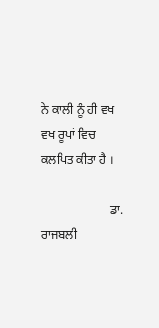ਨੇ ਕਾਲੀ ਨੂੰ ਹੀ ਵਖ ਵਖ ਰੂਪਾਂ ਵਿਚ ਕਲਪਿਤ ਕੀਤਾ ਹੈ ।

                      ਡਾ. ਰਾਜਬਲੀ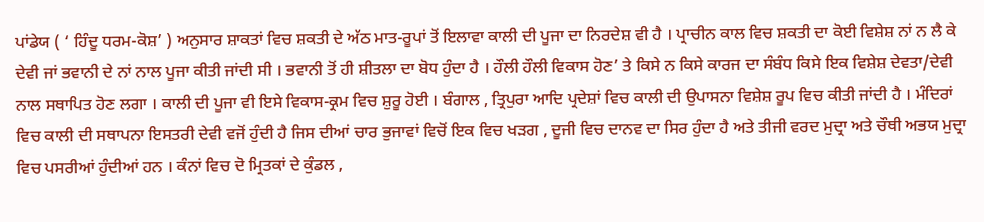ਪਾਂਡੇਯ ( ‘ ਹਿੰਦੂ ਧਰਮ-ਕੋਸ਼’ ) ਅਨੁਸਾਰ ਸ਼ਾਕਤਾਂ ਵਿਚ ਸ਼ਕਤੀ ਦੇ ਅੱਠ ਮਾਤ-ਰੂਪਾਂ ਤੋਂ ਇਲਾਵਾ ਕਾਲੀ ਦੀ ਪੂਜਾ ਦਾ ਨਿਰਦੇਸ਼ ਵੀ ਹੈ । ਪ੍ਰਾਚੀਨ ਕਾਲ ਵਿਚ ਸ਼ਕਤੀ ਦਾ ਕੋਈ ਵਿਸ਼ੇਸ਼ ਨਾਂ ਨ ਲੈ ਕੇ ਦੇਵੀ ਜਾਂ ਭਵਾਨੀ ਦੇ ਨਾਂ ਨਾਲ ਪੂਜਾ ਕੀਤੀ ਜਾਂਦੀ ਸੀ । ਭਵਾਨੀ ਤੋਂ ਹੀ ਸ਼ੀਤਲਾ ਦਾ ਬੋਧ ਹੁੰਦਾ ਹੈ । ਹੌਲੀ ਹੌਲੀ ਵਿਕਾਸ ਹੋਣ’ ਤੇ ਕਿਸੇ ਨ ਕਿਸੇ ਕਾਰਜ ਦਾ ਸੰਬੰਧ ਕਿਸੇ ਇਕ ਵਿਸ਼ੇਸ਼ ਦੇਵਤਾ/ਦੇਵੀ ਨਾਲ ਸਥਾਪਿਤ ਹੋਣ ਲਗਾ । ਕਾਲੀ ਦੀ ਪੂਜਾ ਵੀ ਇਸੇ ਵਿਕਾਸ-ਕ੍ਰਮ ਵਿਚ ਸ਼ੁਰੂ ਹੋਈ । ਬੰਗਾਲ , ਤ੍ਰਿਪੁਰਾ ਆਦਿ ਪ੍ਰਦੇਸ਼ਾਂ ਵਿਚ ਕਾਲੀ ਦੀ ਉਪਾਸਨਾ ਵਿਸ਼ੇਸ਼ ਰੂਪ ਵਿਚ ਕੀਤੀ ਜਾਂਦੀ ਹੈ । ਮੰਦਿਰਾਂ ਵਿਚ ਕਾਲੀ ਦੀ ਸਥਾਪਨਾ ਇਸਤਰੀ ਦੇਵੀ ਵਜੋਂ ਹੁੰਦੀ ਹੈ ਜਿਸ ਦੀਆਂ ਚਾਰ ਭੁਜਾਵਾਂ ਵਿਚੋਂ ਇਕ ਵਿਚ ਖੜਗ , ਦੂਜੀ ਵਿਚ ਦਾਨਵ ਦਾ ਸਿਰ ਹੁੰਦਾ ਹੈ ਅਤੇ ਤੀਜੀ ਵਰਦ ਮੁਦ੍ਰਾ ਅਤੇ ਚੌਥੀ ਅਭਯ ਮੁਦ੍ਰਾ ਵਿਚ ਪਸਰੀਆਂ ਹੁੰਦੀਆਂ ਹਨ । ਕੰਨਾਂ ਵਿਚ ਦੋ ਮ੍ਰਿਤਕਾਂ ਦੇ ਕੁੰਡਲ ,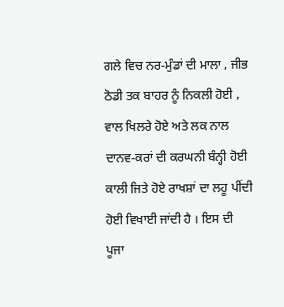ਗਲੇ ਵਿਚ ਨਰ-ਮੁੰਡਾਂ ਦੀ ਮਾਲਾ , ਜੀਭ ਠੋਡੀ ਤਕ ਬਾਹਰ ਨੂੰ ਨਿਕਲੀ ਹੋਈ , ਵਾਲ ਖਿਲਰੇ ਹੋਏ ਅਤੇ ਲਕ ਨਾਲ ਦਾਨਵ-ਕਰਾਂ ਦੀ ਕਰਘਨੀ ਬੰਨ੍ਹੀ ਹੋਈ ਕਾਲੀ ਜਿਤੇ ਹੋਏ ਰਾਖਸ਼ਾਂ ਦਾ ਲਹੂ ਪੀਂਦੀ ਹੋਈ ਵਿਖਾਈ ਜਾਂਦੀ ਹੈ । ਇਸ ਦੀ ਪੂਜਾ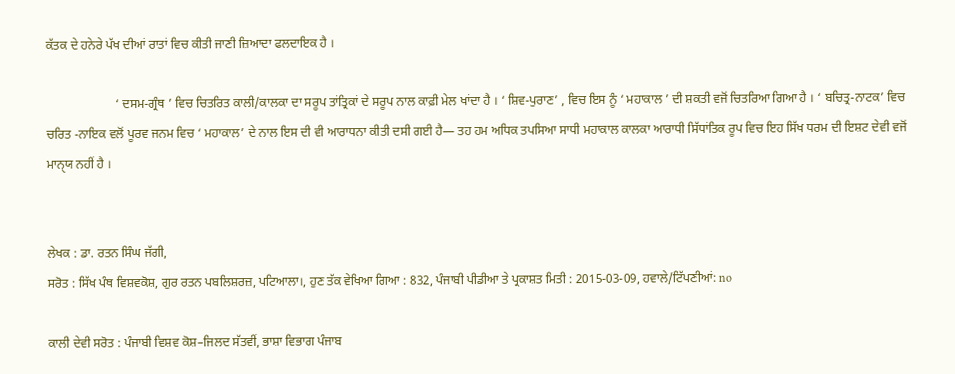ਕੱਤਕ ਦੇ ਹਨੇਰੇ ਪੱਖ ਦੀਆਂ ਰਾਤਾਂ ਵਿਚ ਕੀਤੀ ਜਾਣੀ ਜ਼ਿਆਦਾ ਫਲਦਾਇਕ ਹੈ ।

                      ‘ ਦਸਮ-ਗ੍ਰੰਥ ’ ਵਿਚ ਚਿਤਰਿਤ ਕਾਲੀ/ਕਾਲਕਾ ਦਾ ਸਰੂਪ ਤਾਂਤ੍ਰਿਕਾਂ ਦੇ ਸਰੂਪ ਨਾਲ ਕਾਫ਼ੀ ਮੇਲ ਖਾਂਦਾ ਹੈ । ‘ ਸ਼ਿਵ-ਪੁਰਾਣ’ , ਵਿਚ ਇਸ ਨੂੰ ‘ ਮਹਾਕਾਲ ’ ਦੀ ਸ਼ਕਤੀ ਵਜੋਂ ਚਿਤਰਿਆ ਗਿਆ ਹੈ । ‘ ਬਚਿਤ੍ਰ-ਨਾਟਕ’ ਵਿਚ ਚਰਿਤ -ਨਾਇਕ ਵਲੋਂ ਪੂਰਵ ਜਨਮ ਵਿਚ ‘ ਮਹਾਕਾਲ’ ਦੇ ਨਾਲ ਇਸ ਦੀ ਵੀ ਆਰਾਧਨਾ ਕੀਤੀ ਦਸੀ ਗਈ ਹੈ— ਤਹ ਹਮ ਅਧਿਕ ਤਪਸਿਆ ਸਾਧੀ ਮਹਾਕਾਲ ਕਾਲਕਾ ਆਰਾਧੀ ਸਿੱਧਾਂਤਿਕ ਰੂਪ ਵਿਚ ਇਹ ਸਿੱਖ ਧਰਮ ਦੀ ਇਸ਼ਟ ਦੇਵੀ ਵਜੋਂ ਮਾਨੑਯ ਨਹੀਂ ਹੈ ।


ਲੇਖਕ : ਡਾ. ਰਤਨ ਸਿੰਘ ਜੱਗੀ,
ਸਰੋਤ : ਸਿੱਖ ਪੰਥ ਵਿਸ਼ਵਕੋਸ਼, ਗੁਰ ਰਤਨ ਪਬਲਿਸ਼ਰਜ਼, ਪਟਿਆਲਾ।, ਹੁਣ ਤੱਕ ਵੇਖਿਆ ਗਿਆ : 832, ਪੰਜਾਬੀ ਪੀਡੀਆ ਤੇ ਪ੍ਰਕਾਸ਼ਤ ਮਿਤੀ : 2015-03-09, ਹਵਾਲੇ/ਟਿੱਪਣੀਆਂ: no

ਕਾਲੀ ਦੇਵੀ ਸਰੋਤ : ਪੰਜਾਬੀ ਵਿਸ਼ਵ ਕੋਸ਼–ਜਿਲਦ ਸੱਤਵੀਂ, ਭਾਸ਼ਾ ਵਿਭਾਗ ਪੰਜਾਬ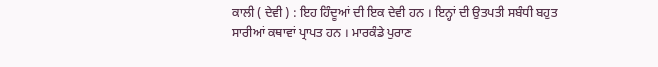ਕਾਲੀ ( ਦੇਵੀ ) : ਇਹ ਹਿੰਦੂਆਂ ਦੀ ਇਕ ਦੇਵੀ ਹਨ । ਇਨ੍ਹਾਂ ਦੀ ਉਤਪਤੀ ਸਬੰਧੀ ਬਹੁਤ ਸਾਰੀਆਂ ਕਥਾਵਾਂ ਪ੍ਰਾਪਤ ਹਨ । ਮਾਰਕੰਡੇ ਪੁਰਾਣ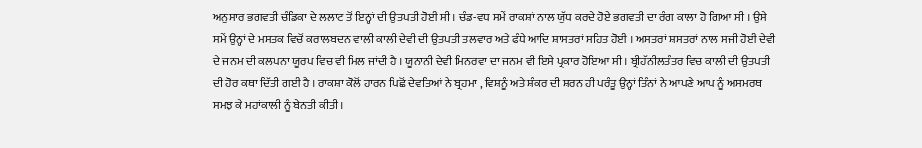ਅਨੁਸਾਰ ਭਗਵਤੀ ਚੰਡਿਕਾ ਦੇ ਲਲਾਟ ਤੋਂ ਇਨ੍ਹਾਂ ਦੀ ਉਤਪਤੀ ਹੋਈ ਸੀ । ਚੰਡ-ਵਧ ਸਮੇਂ ਰਾਕਸ਼ਾਂ ਨਾਲ ਯੁੱਧ ਕਰਦੇ ਹੋਏ ਭਗਵਤੀ ਦਾ ਰੰਗ ਕਾਲਾ ਹੋ ਗਿਆ ਸੀ । ਉਸੇ ਸਮੇਂ ਉਨ੍ਹਾਂ ਦੇ ਮਸਤਕ ਵਿਚੋਂ ਕਰਾਲਬਦਨ ਵਾਲੀ ਕਾਲੀ ਦੇਵੀ ਦੀ ਉਤਪਤੀ ਤਲਵਾਰ ਅਤੇ ਫੰਧੇ ਆਦਿ ਸ਼ਾਸਤਰਾਂ ਸਹਿਤ ਹੋਈ । ਅਸਤਰਾਂ ਸ਼ਸਤਰਾਂ ਨਾਲ ਸਜੀ ਹੋਈ ਦੇਵੀ ਦੇ ਜਨਮ ਦੀ ਕਲਪਨਾ ਯੂਰਪ ਵਿਚ ਵੀ ਮਿਲ ਜਾਂਦੀ ਹੈ । ਯੂਨਾਨੀ ਦੇਵੀ ਮਿਨਰਵਾ ਦਾ ਜਨਮ ਵੀ ਇਸੇ ਪ੍ਰਕਾਰ ਹੋਇਆ ਸੀ । ਬ੍ਰੀਹੱਨੀਲਤੰਤਰ ਵਿਚ ਕਾਲੀ ਦੀ ਉਤਪਤੀ ਦੀ ਹੋਰ ਕਥਾ ਦਿੱਤੀ ਗਈ ਹੈ । ਰਾਕਸ਼ਾ ਕੋਲੋਂ ਹਾਰਨ ਪਿਛੋਂ ਦੇਵਤਿਆਂ ਨੇ ਬ੍ਰਹਮਾ , ਵਿਸ਼ਨੂੰ ਅਤੇ ਸ਼ੰਕਰ ਦੀ ਸ਼ਰਨ ਹੀ ਪਰੰਤੂ ਉਨ੍ਹਾਂ ਤਿੰਨਾਂ ਨੇ ਆਪਣੇ ਆਪ ਨੂੰ ਅਸਮਰਥ ਸਮਝ ਕੇ ਮਹਾਂਕਾਲੀ ਨੂੰ ਬੇਨਤੀ ਕੀਤੀ ।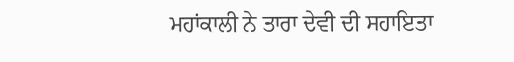ਮਹਾਂਕਾਲੀ ਨੇ ਤਾਰਾ ਦੇਵੀ ਦੀ ਸਹਾਇਤਾ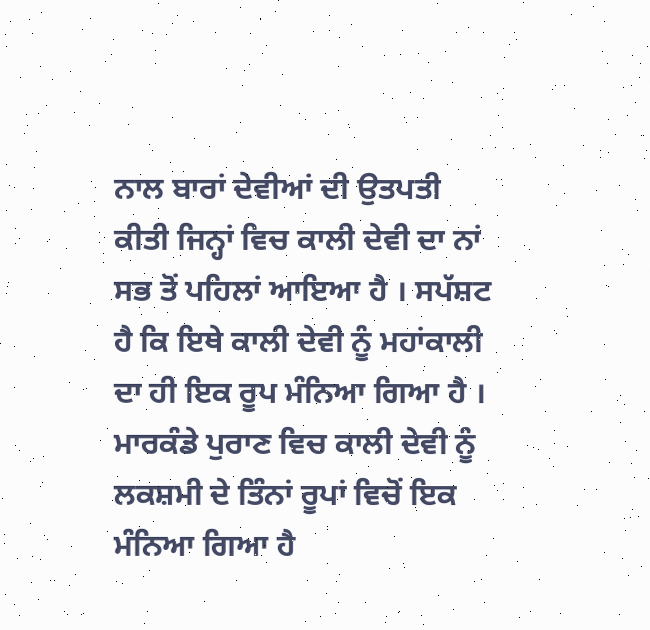ਨਾਲ ਬਾਰਾਂ ਦੇਵੀਆਂ ਦੀ ਉਤਪਤੀ ਕੀਤੀ ਜਿਨ੍ਹਾਂ ਵਿਚ ਕਾਲੀ ਦੇਵੀ ਦਾ ਨਾਂ ਸਭ ਤੋਂ ਪਹਿਲਾਂ ਆਇਆ ਹੈ । ਸਪੱਸ਼ਟ ਹੈ ਕਿ ਇਥੇ ਕਾਲੀ ਦੇਵੀ ਨੂੰ ਮਹਾਂਕਾਲੀ ਦਾ ਹੀ ਇਕ ਰੂਪ ਮੰਨਿਆ ਗਿਆ ਹੈ । ਮਾਰਕੰਡੇ ਪੁਰਾਣ ਵਿਚ ਕਾਲੀ ਦੇਵੀ ਨੂੰ ਲਕਸ਼ਮੀ ਦੇ ਤਿੰਨਾਂ ਰੂਪਾਂ ਵਿਚੋਂ ਇਕ ਮੰਨਿਆ ਗਿਆ ਹੈ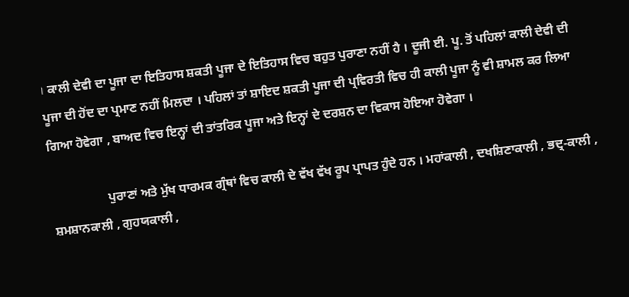। ਕਾਲੀ ਦੇਵੀ ਦਾ ਪੂਜਾ ਦਾ ਇਤਿਹਾਸ ਸ਼ਕਤੀ ਪੂਜਾ ਦੇ ਇਤਿਹਾਸ ਵਿਚ ਬਹੁਤ ਪੁਰਾਣਾ ਨਹੀਂ ਹੈ । ਦੂਜੀ ਈ. ਪੂ. ਤੋਂ ਪਹਿਲਾਂ ਕਾਲੀ ਦੇਵੀ ਦੀ ਪੂਜਾ ਦੀ ਹੋਂਦ ਦਾ ਪ੍ਰਮਾਣ ਨਹੀਂ ਮਿਲਦਾ । ਪਹਿਲਾਂ ਤਾਂ ਸ਼ਾਇਦ ਸ਼ਕਤੀ ਪੂਜਾ ਦੀ ਪ੍ਰਵਿਰਤੀ ਵਿਚ ਹੀ ਕਾਲੀ ਪੂਜਾ ਨੂੰ ਵੀ ਸ਼ਾਮਲ ਕਰ ਲਿਆ ਗਿਆ ਹੋਵੇਗਾ , ਬਾਅਦ ਵਿਚ ਇਨ੍ਹਾਂ ਦੀ ਤਾਂਤਰਿਕ ਪੂਜਾ ਅਤੇ ਇਨ੍ਹਾਂ ਦੇ ਦਰਸ਼ਨ ਦਾ ਵਿਕਾਸ ਹੋਇਆ ਹੋਵੇਗਾ ।

                  ਪੁਰਾਣਾਂ ਅਤੇ ਮੁੱਖ ਧਾਰਮਕ ਗ੍ਰੰਥਾਂ ਵਿਚ ਕਾਲੀ ਦੇ ਵੱਖ ਵੱਖ ਰੂਪ ਪ੍ਰਾਪਤ ਹੁੰਦੇ ਹਨ । ਮਹਾਂਕਾਲੀ , ਦਖਸ਼ਿਣਾਕਾਲੀ , ਭਦ੍ਰ-ਕਾਲੀ , ਸ਼ਮਸ਼ਾਨਕਾਲੀ , ਗੁਹਯਕਾਲੀ ,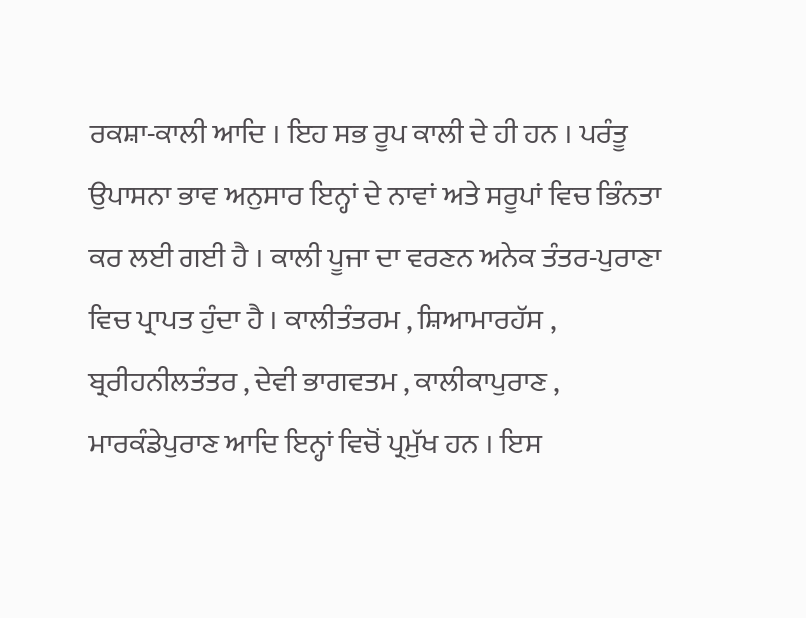ਰਕਸ਼ਾ-ਕਾਲੀ ਆਦਿ । ਇਹ ਸਭ ਰੂਪ ਕਾਲੀ ਦੇ ਹੀ ਹਨ । ਪਰੰਤੂ ਉਪਾਸਨਾ ਭਾਵ ਅਨੁਸਾਰ ਇਨ੍ਹਾਂ ਦੇ ਨਾਵਾਂ ਅਤੇ ਸਰੂਪਾਂ ਵਿਚ ਭਿੰਨਤਾ ਕਰ ਲਈ ਗਈ ਹੈ । ਕਾਲੀ ਪੂਜਾ ਦਾ ਵਰਣਨ ਅਨੇਕ ਤੰਤਰ-ਪੁਰਾਣਾ ਵਿਚ ਪ੍ਰਾਪਤ ਹੁੰਦਾ ਹੈ । ਕਾਲੀਤੰਤਰਮ , ਸ਼ਿਆਮਾਰਹੱਸ , ਬ੍ਰਰੀਹਨੀਲਤੰਤਰ , ਦੇਵੀ ਭਾਗਵਤਮ , ਕਾਲੀਕਾਪੁਰਾਣ , ਮਾਰਕੰਡੇਪੁਰਾਣ ਆਦਿ ਇਨ੍ਹਾਂ ਵਿਚੋਂ ਪ੍ਰਮੁੱਖ ਹਨ । ਇਸ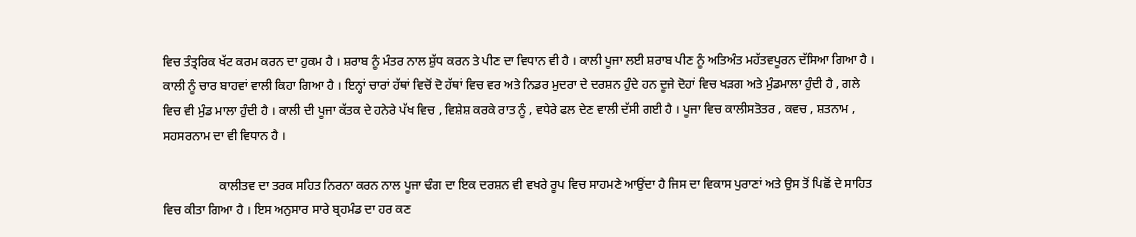ਵਿਚ ਤੰਤ੍ਰਰਿਕ ਖੱਟ ਕਰਮ ਕਰਨ ਦਾ ਹੁਕਮ ਹੈ । ਸ਼ਰਾਬ ਨੂੰ ਮੰਤਰ ਨਾਲ ਸ਼ੁੱਧ ਕਰਨ ਤੇ ਪੀਣ ਦਾ ਵਿਧਾਨ ਵੀ ਹੈ । ਕਾਲੀ ਪੂਜਾ ਲਈ ਸ਼ਰਾਬ ਪੀਣ ਨੂੰ ਅਤਿਅੰਤ ਮਹੱਤਵਪੂਰਨ ਦੱਸਿਆ ਗਿਆ ਹੈ । ਕਾਲੀ ਨੂੰ ਚਾਰ ਬਾਹਵਾਂ ਵਾਲੀ ਕਿਹਾ ਗਿਆ ਹੈ । ਇਨ੍ਹਾਂ ਚਾਰਾਂ ਹੱਥਾਂ ਵਿਚੋਂ ਦੋ ਹੱਥਾਂ ਵਿਚ ਵਰ ਅਤੇ ਨਿਡਰ ਮੁਦਰਾ ਦੇ ਦਰਸ਼ਨ ਹੁੰਦੇ ਹਨ ਦੂਜੇ ਦੋਹਾਂ ਵਿਚ ਖੜਗ ਅਤੇ ਮੁੰਡਮਾਲਾ ਹੁੰਦੀ ਹੈ , ਗਲੇ ਵਿਚ ਵੀ ਮੁੰਡ ਮਾਲਾ ਹੁੰਦੀ ਹੈ । ਕਾਲੀ ਦੀ ਪੂਜਾ ਕੱਤਕ ਦੇ ਹਨੇਰੇ ਪੱਖ ਵਿਚ , ਵਿਸ਼ੇਸ਼ ਕਰਕੇ ਰਾਤ ਨੂੰ , ਵਧੇਰੇ ਫਲ ਦੇਣ ਵਾਲੀ ਦੱਸੀ ਗਈ ਹੈ । ਪੂਜਾ ਵਿਚ ਕਾਲੀਸਤੋਤਰ , ਕਵਚ , ਸ਼ਤਨਾਮ , ਸਹਸਰਨਾਮ ਦਾ ਵੀ ਵਿਧਾਨ ਹੈ ।

                  ਕਾਲੀਤਵ ਦਾ ਤਰਕ ਸਹਿਤ ਨਿਰਨਾ ਕਰਨ ਨਾਲ ਪੂਜਾ ਢੰਗ ਦਾ ਇਕ ਦਰਸ਼ਨ ਵੀ ਵਖਰੇ ਰੂਪ ਵਿਚ ਸਾਹਮਣੇ ਆਉਂਦਾ ਹੈ ਜਿਸ ਦਾ ਵਿਕਾਸ ਪੁਰਾਣਾਂ ਅਤੇ ਉਸ ਤੋਂ ਪਿਛੋਂ ਦੇ ਸਾਹਿਤ ਵਿਚ ਕੀਤਾ ਗਿਆ ਹੈ । ਇਸ ਅਨੁਸਾਰ ਸਾਰੇ ਬ੍ਰਹਮੰਡ ਦਾ ਹਰ ਕਣ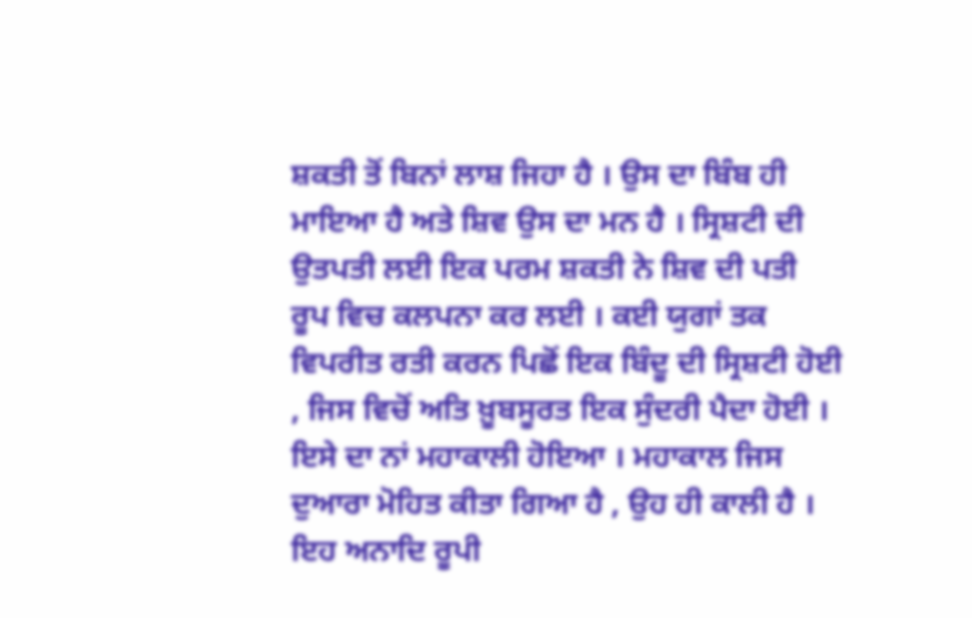ਸ਼ਕਤੀ ਤੋਂ ਬਿਨਾਂ ਲਾਸ਼ ਜਿਹਾ ਹੈ । ਉਸ ਦਾ ਬਿੰਬ ਹੀ ਮਾਇਆ ਹੈ ਅਤੇ ਸ਼ਿਵ ਉਸ ਦਾ ਮਨ ਹੈ । ਸ੍ਰਿਸ਼ਟੀ ਦੀ ਉਤਪਤੀ ਲਈ ਇਕ ਪਰਮ ਸ਼ਕਤੀ ਨੇ ਸ਼ਿਵ ਦੀ ਪਤੀ ਰੂਪ ਵਿਚ ਕਲਪਨਾ ਕਰ ਲਈ । ਕਈ ਯੁਗਾਂ ਤਕ ਵਿਪਰੀਤ ਰਤੀ ਕਰਨ ਪਿਛੋਂ ਇਕ ਬਿੰਦੂ ਦੀ ਸ੍ਰਿਸ਼ਟੀ ਹੋਈ , ਜਿਸ ਵਿਚੋਂ ਅਤਿ ਖ਼ੂਬਸੂਰਤ ਇਕ ਸੁੰਦਰੀ ਪੈਦਾ ਹੋਈ । ਇਸੇ ਦਾ ਨਾਂ ਮਹਾਕਾਲੀ ਹੋਇਆ । ਮਹਾਕਾਲ ਜਿਸ ਦੁਆਰਾ ਮੋਹਿਤ ਕੀਤਾ ਗਿਆ ਹੈ , ਉਹ ਹੀ ਕਾਲੀ ਹੈ । ਇਹ ਅਨਾਦਿ ਰੂਪੀ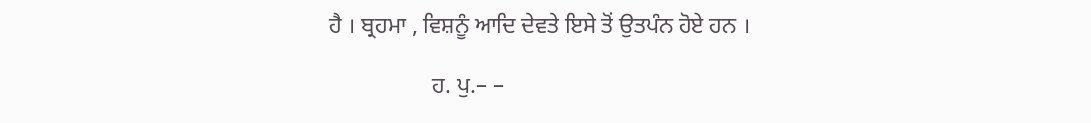ਹੈ । ਬ੍ਰਹਮਾ , ਵਿਸ਼ਨੂੰ ਆਦਿ ਦੇਵਤੇ ਇਸੇ ਤੋਂ ਉਤਪੰਨ ਹੋਏ ਹਨ ।

                  ਹ. ਪੁ.– –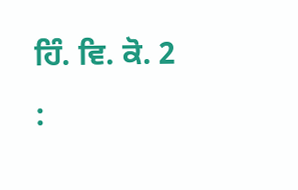ਹਿੰ. ਵਿ. ਕੋ. 2 :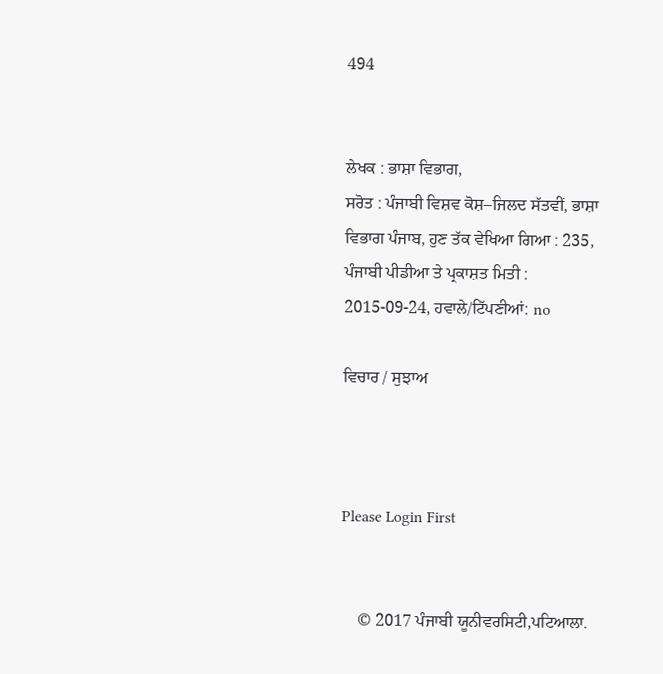494


ਲੇਖਕ : ਭਾਸ਼ਾ ਵਿਭਾਗ,
ਸਰੋਤ : ਪੰਜਾਬੀ ਵਿਸ਼ਵ ਕੋਸ਼–ਜਿਲਦ ਸੱਤਵੀਂ, ਭਾਸ਼ਾ ਵਿਭਾਗ ਪੰਜਾਬ, ਹੁਣ ਤੱਕ ਵੇਖਿਆ ਗਿਆ : 235, ਪੰਜਾਬੀ ਪੀਡੀਆ ਤੇ ਪ੍ਰਕਾਸ਼ਤ ਮਿਤੀ : 2015-09-24, ਹਵਾਲੇ/ਟਿੱਪਣੀਆਂ: no

ਵਿਚਾਰ / ਸੁਝਾਅ



Please Login First


    © 2017 ਪੰਜਾਬੀ ਯੂਨੀਵਰਸਿਟੀ,ਪਟਿਆਲਾ.